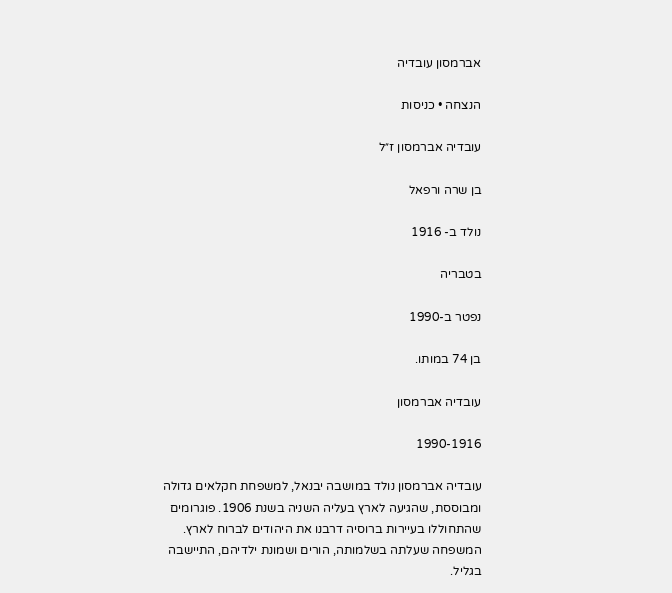אברמסון עובדיה

הנצחה • כניסות

עובדיה אברמסון ז״ל

בן שרה ורפאל

נולד ב- 1916

בטבריה

נפטר ב-1990

בן 74 במותו.

עובדיה אברמסון

1990-1916

עובדיה אברמסון נולד במושבה יבנאל, למשפחת חקלאים גדולה ומבוססת, שהגיעה לארץ בעליה השניה בשנת 1906. פוגרומים שהתחוללו בעיירות ברוסיה דרבנו את היהודים לברוח לארץ. המשפחה שעלתה בשלמותה, הורים ושמונת ילדיהם, התיישבה בגליל.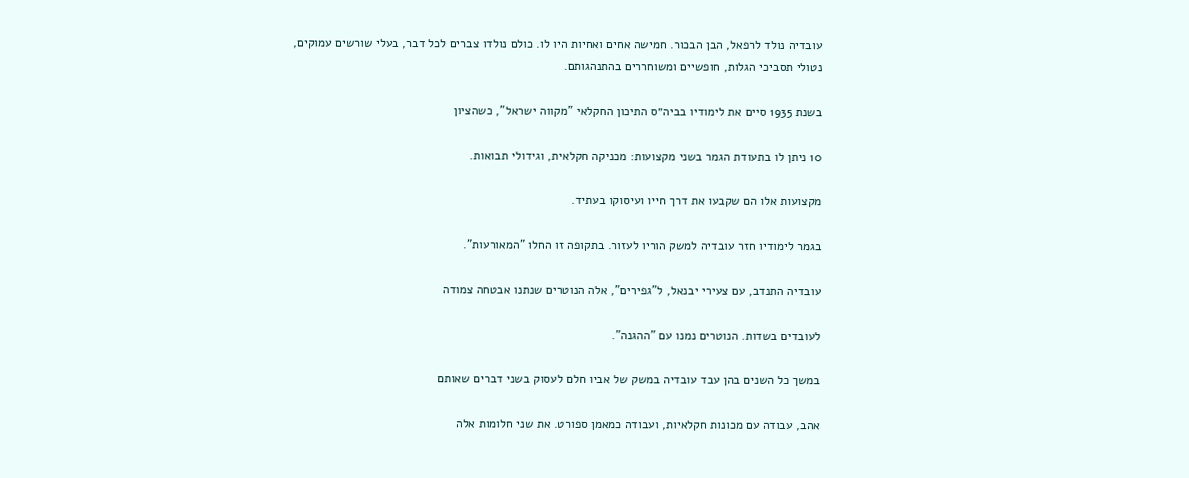עובדיה נולד לרפאל, הבן הבכור. חמישה אחים ואחיות היו לו. כולם נולדו צברים לכל דבר, בעלי שורשים עמוקים, נטולי תסביכי הגלות, חופשיים ומשוחררים בהתנהגותם.

בשנת 1935 סיים את לימודיו בביה״ס התיכון החקלאי "מקווה ישראל", כשהציון

10 ניתן לו בתעודת הגמר בשני מקצועות: מכניקה חקלאית, וגידולי תבואות.

מקצועות אלו הם שקבעו את דרך חייו ועיסוקו בעתיד.

בגמר לימודיו חזר עובדיה למשק הוריו לעזור. בתקופה זו החלו "המאורעות".

עובדיה התנדב, עם צעירי יבנאל, ל"גפירים", אלה הנוטרים שנתנו אבטחה צמודה

לעובדים בשדות. הנוטרים נמנו עם "ההגנה".

במשך כל השנים בהן עבד עובדיה במשק של אביו חלם לעסוק בשני דברים שאותם

אהב, עבודה עם מכונות חקלאיות, ועבודה כמאמן ספורט. את שני חלומות אלה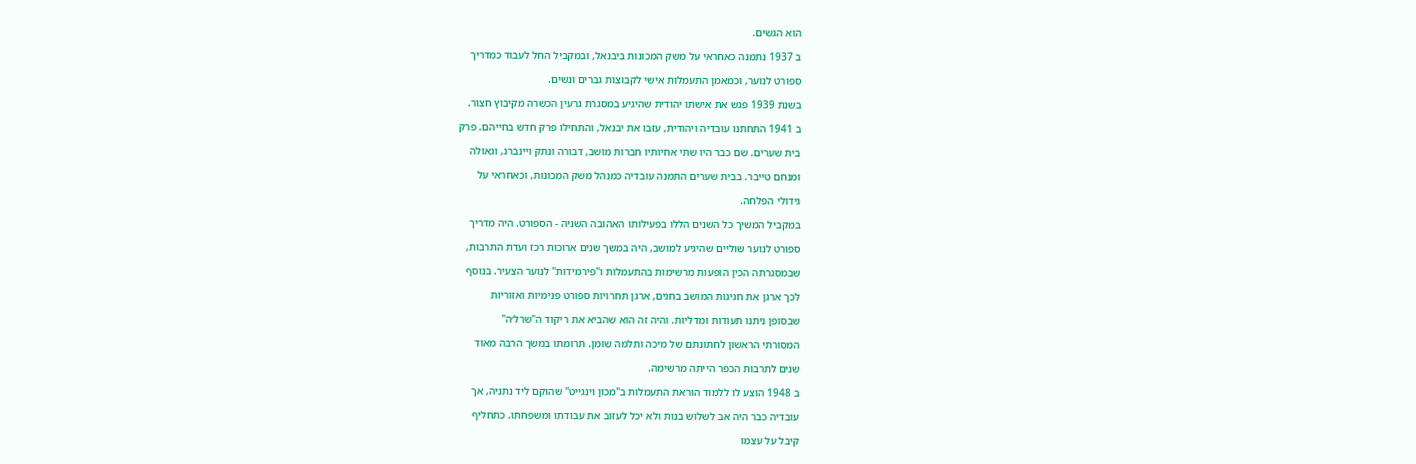הוא הגשים.

ב 1937 נתמנה כאחראי על משק המכונות ביבנאל, ובמקביל החל לעבוד כמדריך

ספורט לנוער, וכמאמן התעמלות אישי לקבוצות גברים ונשים.

בשנת 1939 פגש את אישתו יהודית שהיגיע במסגרת גרעין הכשרה מקיבוץ חצור.

ב 1941 התחתנו עובדיה ויהודית, עזבו את יבנאל, והתחילו פרק חדש בחייהם. פרק

בית שערים. שם כבר היו שתי אחיותיו חברות מושב, דבורה ונתק ויינברג, וגאולה

ומנחם טייבר. בבית שערים התמנה עובדיה כמנהל משק המכונות, וכאחראי על

גידולי הפלחה.

במקביל המשיך כל השנים הללו בפעילותו האהובה השניה - הספורט. היה מדריך

ספורט לנוער שוליים שהיגיע למושב, היה במשך שנים ארוכות רכז ועדת התרבות,

שבמסגרתה הכין הופעות מרשימות בהתעמלות ו"פירמידות" לנוער הצעיר. בנוסף

לכך ארגן את חגיגות המושב בחגים, ארגן תחרויות ספורט פנימיות ואזוריות

שבסופן ניתנו תעודות ומדליות. והיה זה הוא שהביא את ריקוד ה"שרל׳ה"

המסורתי הראשון לחתונתם של מיכה ותלמה שומן. תרומתו במשך הרבה מאוד

שנים לתרבות הכפר הייתה מרשימה.

ב 1948 הוצע לו ללמוד הוראת התעמלות ב"מכון וינגייט" שהוקם ליד נתניה, אך

עובדיה כבר היה אב לשלוש בנות ולא יכל לעזוב את עבודתו ומשפחתו. כתחליף

קיבל על עצמו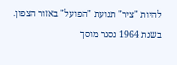להיות "ציר" תנועת "הפועל" באזור הצפון. בשנת 1964 נסגר מוסך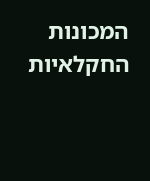המכונות החקלאיות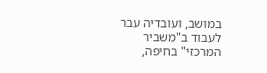במושב, ועובדיה עבר לעבוד ב"משביר המרכזי" בחיפה,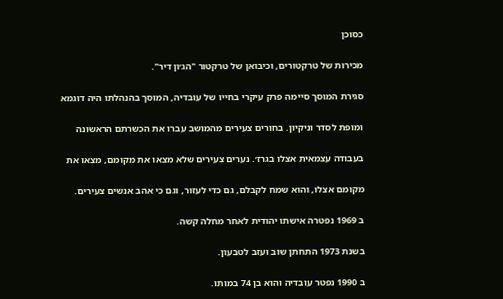כסוכן

מכירות של טרקטורים, וכיבואן של טרקטור "הג׳ון דיר".

סגירת המוסך סיימה פרק עיקרי בחייו של עובדיה, המוסך בהנהלתו היה דוגמא

ומופת לסדר וניקיון. בחורים צעירים מהמושב עברו את הכשרתם הראשונה

בעבודה עצמאית אצלו בגרז׳. נערים צעירים שלא מצאו את מקומם, מצאו את

מקומם אצלו, והוא שמח לקבלם, גם כדי לעזור, וגם כי אהב אנשים צעירים.

ב 1969 נפטרה אישתו יהודית לאחר מחלה קשה.

בשנת 1973 התחתן שוב ועזב לטבעון.

ב 1990 נפטר עובדיה והוא בן 74 במותו.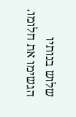שלוש בנותיו הגשימו את חלומו.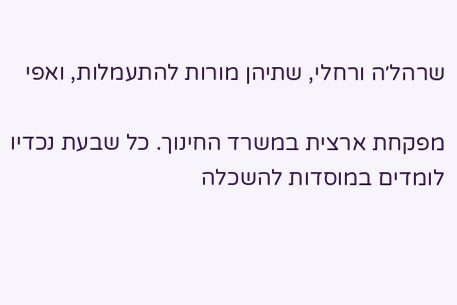שרהל׳ה ורחלי, שתיהן מורות להתעמלות, ואפי

מפקחת ארצית במשרד החינוך. כל שבעת נכדיו לומדים במוסדות להשכלה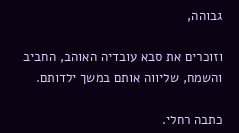גבוהה,

וזוכרים את סבא עובדיה האוהב, החביב והשמח, שליווה אותם במשך ילדותם.

כתבה רחלי.